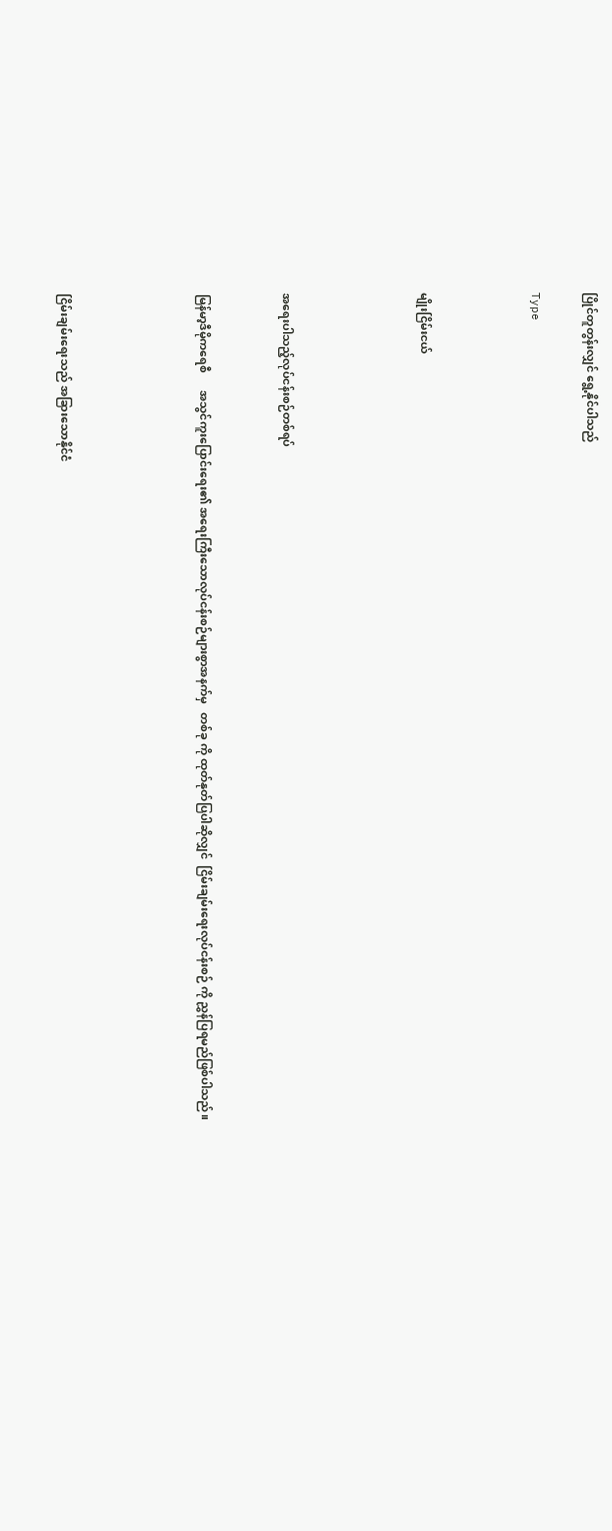ပြိုင်တူတွန်းလျှင် ရွေ့နိုင်ပါသည်

Type



မျိုးငြိမ်းငယ်




အရေးပါသည့်လုပ်ငန်းစဉ်တစ်ရပ်


မြန်မာ့ဒီမိုကရေစီ      အသွင်ကူးပြောင်းရေး၏ အရေးကြီးသောလုပ်ငန်းစဉ်များစွာအနက်မှ   တစ်ခု ကို ထုတ်နုတ်ပြပါဆိုလျှင်  ငြိမ်းချမ်းရေးလုပ်ငန်းစဉ် ကို ညွှန်ပြရမည်ဖြစ်ပါသည်။




ငြိမ်းချမ်းရေးသည် အခြားသောနိုင်ငံ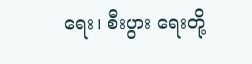ရေး၊ စီးပွား ရေးတို့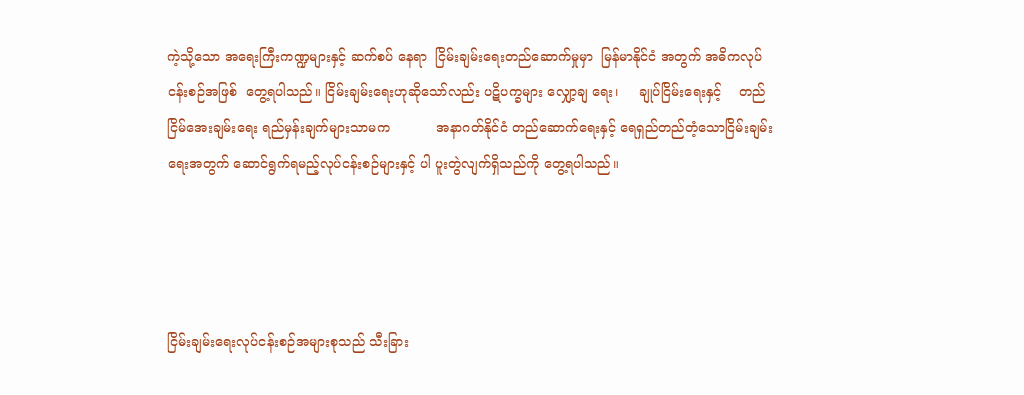ကဲ့သို့သော အရေးကြီးကဏ္ဍများနှင့် ဆက်စပ် နေရာ  ငြိမ်းချမ်းရေးတည်ဆောက်မှုမှာ  မြန်မာနိုင်ငံ အတွက် အဓိကလုပ်ငန်းစဉ်အဖြစ်  တွေ့ရပါသည်။ ငြိမ်းချမ်းရေးဟုဆိုသော်လည်း ပဋိပက္ခများ လျှော့ချ ရေး၊     ချုပ်ငြိမ်းရေးနှင့်    တည်ငြိမ်အေးချမ်းရေး ရည်မှန်းချက်များသာမက           အနာဂတ်နိုင်ငံ တည်ဆောက်ရေးနှင့် ရေရှည်တည်တံ့သောငြိမ်းချမ်း ရေးအတွက် ဆောင်ရွက်ရမည့်လုပ်ငန်းစဉ်များနှင့် ပါ ပူးတွဲလျက်ရှိသည်ကို တွေ့ရပါသည်။




ငြိမ်းချမ်းရေးလုပ်ငန်းစဉ်အများစုသည် သီးခြား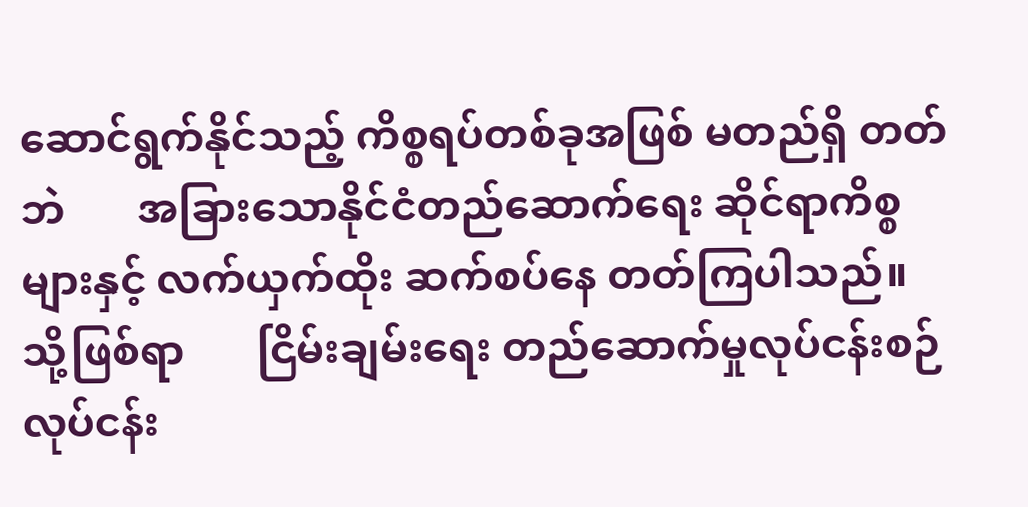ဆောင်ရွက်နိုင်သည့် ကိစ္စရပ်တစ်ခုအဖြစ် မတည်ရှိ တတ်ဘဲ       အခြားသောနိုင်ငံတည်ဆောက်ရေး ဆိုင်ရာကိစ္စများနှင့် လက်ယှက်ထိုး ဆက်စပ်နေ တတ်ကြပါသည်။    သို့ဖြစ်ရာ       ငြိမ်းချမ်းရေး တည်ဆောက်မှုလုပ်ငန်းစဉ်     လုပ်ငန်း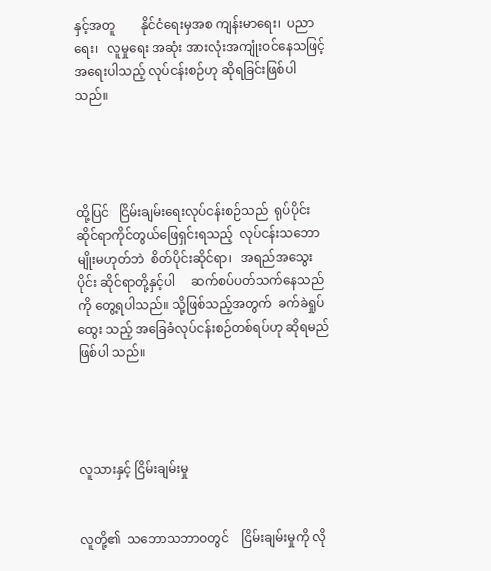နှင့်အတူ        နိုင်ငံရေးမှအစ ကျန်းမာရေး၊  ပညာရေး၊   လူမှုရေး အဆုံး အားလုံးအကျုံးဝင်နေသဖြင့်   အရေးပါသည့် လုပ်ငန်းစဉ်ဟု ဆိုရခြင်းဖြစ်ပါသည်။




ထို့ပြင်   ငြိမ်းချမ်းရေးလုပ်ငန်းစဉ်သည်  ရုပ်ပိုင်း ဆိုင်ရာကိုင်တွယ်ဖြေရှင်းရသည့်  လုပ်ငန်းသဘော မျိုးမဟုတ်ဘဲ  စိတ်ပိုင်းဆိုင်ရာ၊   အရည်အသွေးပိုင်း ဆိုင်ရာတို့နှင့်ပါ     ဆက်စပ်ပတ်သက်နေသည်ကို တွေ့ရပါသည်။ သို့ဖြစ်သည့်အတွက်  ခက်ခဲရှုပ်ထွေး သည့် အခြေခံလုပ်ငန်းစဉ်တစ်ရပ်ဟု ဆိုရမည်ဖြစ်ပါ သည်။




လူသားနှင့် ငြိမ်းချမ်းမှု


လူတို့၏  သဘောသဘာဝတွင်    ငြိမ်းချမ်းမှုကို လို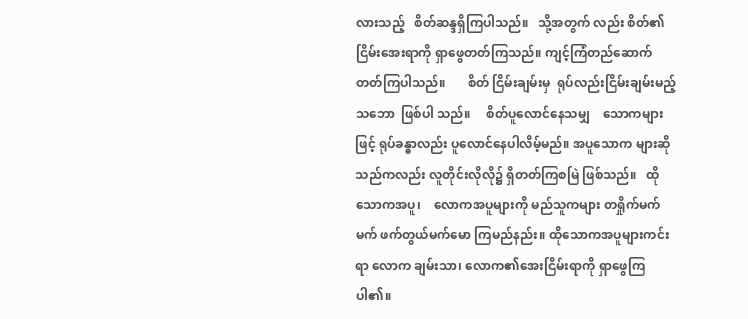လားသည့်   စိတ်ဆန္ဒရှိကြပါသည်။   သို့အတွက် လည်း စိတ်၏ငြိမ်းအေးရာကို ရှာဖွေတတ်ကြသည်။ ကျင့်ကြံတည်ဆောက်တတ်ကြပါသည်။       စိတ် ငြိမ်းချမ်းမှ  ရုပ်လည်းငြိမ်းချမ်းမည့်သဘော  ဖြစ်ပါ သည်။     စိတ်ပူလောင်နေသမျှ    သောကများဖြင့် ရုပ်ခန္ဓာလည်း ပူလောင်နေပါလိမ့်မည်။ အပူသောက များဆိုသည်ကလည်း လူတိုင်းလိုလို၌ ရှိတတ်ကြစမြဲ ဖြစ်သည်။   ထိုသောကအပူ၊    လောကအပူများကို မည်သူကများ တရှိုက်မက်မက် ဖက်တွယ်မက်မော ကြမည်နည်း။ ထိုသောကအပူများကင်းရာ လောက ချမ်းသာ၊ လောက၏အေးငြိမ်းရာကို ရှာဖွေကြပါ၏။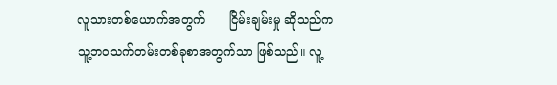လူသားတစ်ယောက်အတွက်      ငြိမ်းချမ်းမှု ဆိုသည်က သူ့ဘဝသက်တမ်းတစ်ခုစာအတွက်သာ ဖြစ်သည်။ လူ့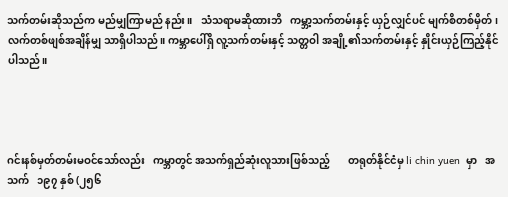သက်တမ်းဆိုသည်က မည်မျှကြာမည် နည်း။   သံသရာမဆိုထားဘိ   ကမ္ဘာ့သက်တမ်းနှင့် ယှဉ်လျှင်ပင် မျက်စိတစ်မှိတ်၊ လက်တစ်ဖျစ်အချိန်မျှ သာရှိပါသည်။ ကမ္ဘာပေါ်ရှိ လူ့သက်တမ်းနှင့် သတ္တဝါ အချို့၏သက်တမ်းနှင့် နှိုင်းယှဉ်ကြည့်နိုင်ပါသည်။




ဂင်းနစ်မှတ်တမ်းမဝင်သော်လည်း   ကမ္ဘာတွင် အသက်ရှည်ဆုံးလူသားဖြစ်သည့်       တရုတ်နိုင်ငံမှ li chin yuen  မှာ   အသက်   ၁၉၇ နှစ် (၂၅၆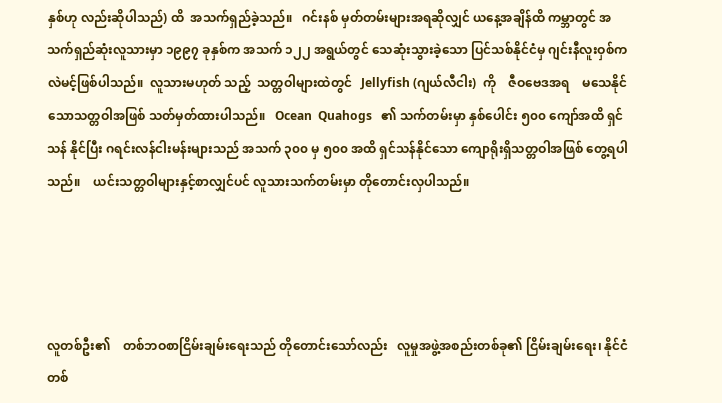နှစ်ဟု လည်းဆိုပါသည်) ထိ  အသက်ရှည်ခဲ့သည်။   ဂင်းနစ် မှတ်တမ်းများအရဆိုလျှင် ယနေ့အချိန်ထိ ကမ္ဘာတွင် အသက်ရှည်ဆုံးလူသားမှာ ၁၉၉၇ ခုနှစ်က အသက် ၁၂၂ အရွယ်တွင် သေဆုံးသွားခဲ့သော ပြင်သစ်နိုင်ငံမှ ဂျင်းနီလူးဝှစ်ကလဲမင့်ဖြစ်ပါသည်။  လူသားမဟုတ် သည့်  သတ္တဝါများထဲတွင်   Jellyfish (ဂျယ်လီငါး)  ကို    ဇီဝဗေဒအရ    မသေနိုင်သောသတ္တဝါအဖြစ် သတ်မှတ်ထားပါသည်။   Ocean  Quahogs   ၏ သက်တမ်းမှာ နှစ်ပေါင်း ၅၀၀ ကျော်အထိ ရှင်သန် နိုင်ပြီး ဂရင်းလန်ငါးမန်းများသည် အသက် ၃၀၀ မှ ၅၀၀ အထိ ရှင်သန်နိုင်သော ကျောရိုးရှိသတ္တဝါအဖြစ် တွေ့ရပါသည်။    ယင်းသတ္တဝါများနှင့်စာလျှင်ပင် လူသားသက်တမ်းမှာ တိုတောင်းလှပါသည်။




လူတစ်ဦး၏    တစ်ဘဝစာငြိမ်းချမ်းရေးသည် တိုတောင်းသော်လည်း   လူမှုအဖွဲ့အစည်းတစ်ခု၏ ငြိမ်းချမ်းရေး၊ နိုင်ငံတစ်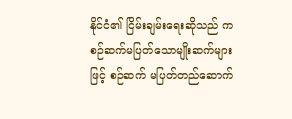နိုင်ငံ၏ ငြိမ်းချမ်းရေးဆိုသည် က စဉ်ဆက်မပြတ်သောမျိုးဆက်များဖြင့် စဉ်ဆက် မပြတ်တည်ဆောက်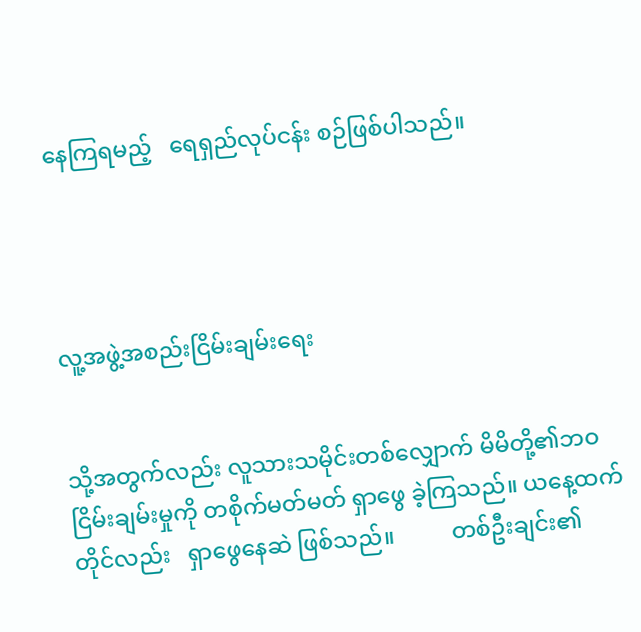နေကြရမည့်   ရေရှည်လုပ်ငန်း စဉ်ဖြစ်ပါသည်။




လူ့အဖွဲ့အစည်းငြိမ်းချမ်းရေး


သို့အတွက်လည်း လူသားသမိုင်းတစ်လျှောက် မိမိတို့၏ဘဝငြိမ်းချမ်းမှုကို တစိုက်မတ်မတ် ရှာဖွေ ခဲ့ကြသည်။ ယနေ့ထက်တိုင်လည်း   ရှာဖွေနေဆဲ ဖြစ်သည်။          တစ်ဦးချင်း၏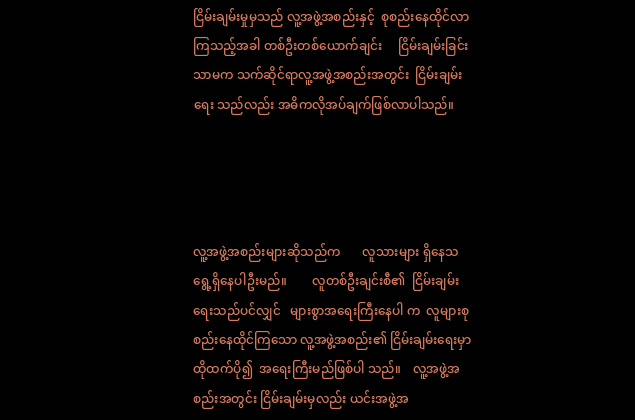ငြိမ်းချမ်းမှုမှသည် လူ့အဖွဲ့အစည်းနှင့်  စုစည်းနေထိုင်လာကြသည့်အခါ တစ်ဦးတစ်ယောက်ချင်း     ငြိမ်းချမ်းခြင်းသာမက သက်ဆိုင်ရာလူ့အဖွဲ့အစည်းအတွင်း  ငြိမ်းချမ်းရေး သည်လည်း အဓိကလိုအပ်ချက်ဖြစ်လာပါသည်။




လူ့အဖွဲ့အစည်းများဆိုသည်က       လူသားများ ရှိနေသရွေ့ရှိနေပါဦးမည်။        လူတစ်ဦးချင်းစီ၏  ငြိမ်းချမ်းရေးသည်ပင်လျှင်   များစွာအရေးကြီးနေပါ က  လူများစုစည်းနေထိုင်ကြသော လူ့အဖွဲ့အစည်း၏ ငြိမ်းချမ်းရေးမှာ  ထိုထက်ပို၍  အရေးကြီးမည်ဖြစ်ပါ သည်။    လူ့အဖွဲ့အစည်းအတွင်း ငြိမ်းချမ်းမှလည်း ယင်းအဖွဲ့အ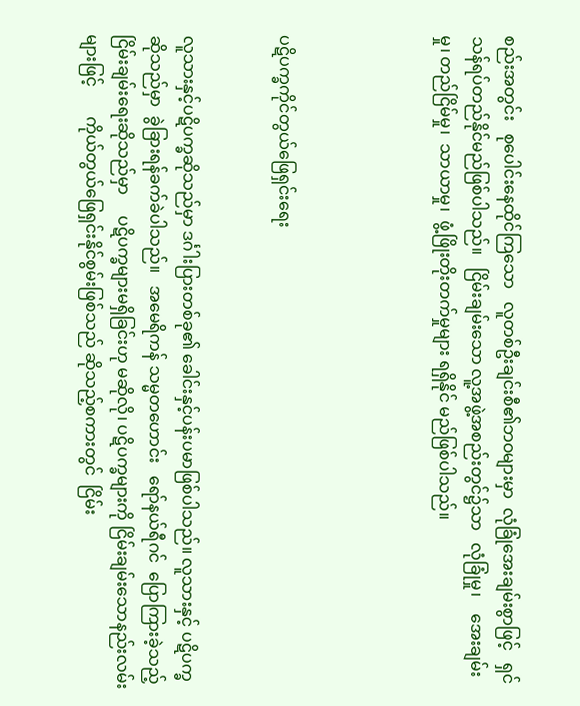စည်းအတွင်း   စုပေါင်းနေထိုင်ကြသော   လူတစ်ဦးချင်းစီ၏ဘဝများမှာ  လုံခြုံအေးချမ်းစွာဖြင့်   ရှင်သန်ရပ်တည်နိုင်မည်ဖြစ်ပါသည်။   ငြိမ်းချမ်းသော လူ့အဖွဲ့အစည်းတွင်၌သာ   လုံခြုံမှု၊    အေးချမ်းမှု၊ တည်ငြိမ်မှု၊  သာယာမှု၊  ဖွံ့ဖြိုးတိုးတက်မှုများ ရရှိနိုင် မည်ဖြစ်ပါသည်။




ပဋိပက္ခကိုင်တွယ်ဖြေရှင်းရေး


လူသားနှင့်ပဋိပက္ခဆိုသည်မှာ ဒင်္ဂါးပြားတစ်ခု၏ ခေါင်းနှင့်ပန်းပမာဖြစ်ပါသည်။ လူသားနှင့် ပဋိပက္ခ ဆိုသည်မှာ  ခွဲခြားရန်ခက်ခဲပါသည်။   အမေရိကန် သမ္မတဟောင်း   ရော်နယ်ရီဂင်  ပြောကြားခဲ့သည့် ငြိမ်းချမ်းရေးဆိုသည်မှာ     ပဋိပက္ခများမရှိခြင်းဟု မဆိုလို၊ ပဋိပက္ခများကို ငြိမ်းချမ်းသောနည်းလမ်း များဖြင့်       ကိုယ်တွယ်ဖြေရှင်းနိုင်စွမ်းဖြစ်သည် ဆိုသည့်စကားတွင်  ငြိမ်း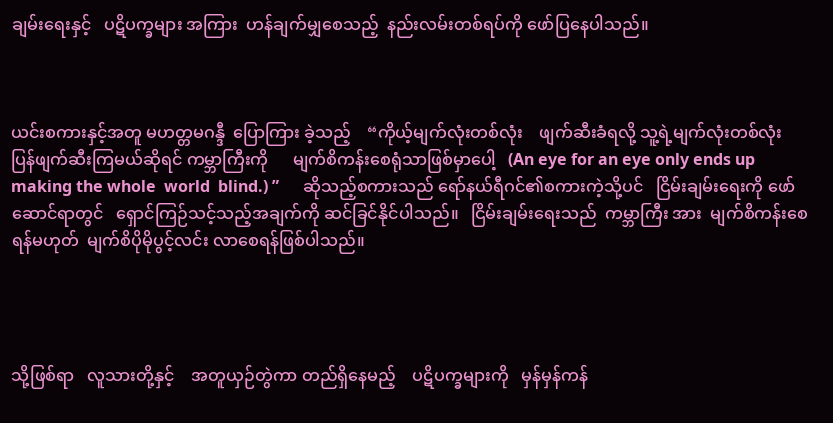ချမ်းရေးနှင့်   ပဋိပက္ခများ အကြား  ဟန်ချက်မျှစေသည့်  နည်းလမ်းတစ်ရပ်ကို ဖော်ပြနေပါသည်။



ယင်းစကားနှင့်အတူ မဟတ္တမဂန္ဒီ  ပြောကြား ခဲ့သည့်    “ကိုယ့်မျက်လုံးတစ်လုံး    ဖျက်ဆီးခံရလို့ သူ့ရဲ့မျက်လုံးတစ်လုံး    ပြန်ဖျက်ဆီးကြမယ်ဆိုရင် ကမ္ဘာကြီးကို      မျက်စိကန်းစေရုံသာဖြစ်မှာပေါ့   (An eye for an eye only ends up making the whole  world  blind.) ”      ဆိုသည့်စကားသည် ရော်နယ်ရီဂင်၏စကားကဲ့သို့ပင်   ငြိမ်းချမ်းရေးကို ဖော်ဆောင်ရာတွင်   ရှောင်ကြဉ်သင့်သည့်အချက်ကို ဆင်ခြင်နိုင်ပါသည်။   ငြိမ်းချမ်းရေးသည်  ကမ္ဘာကြီး အား  မျက်စိကန်းစေရန်မဟုတ်  မျက်စိပိုမိုပွင့်လင်း လာစေရန်ဖြစ်ပါသည်။




သို့ဖြစ်ရာ   လူသားတို့နှင့်    အတူယှဉ်တွဲကာ တည်ရှိနေမည့်    ပဋိပက္ခများကို   မှန်မှန်ကန်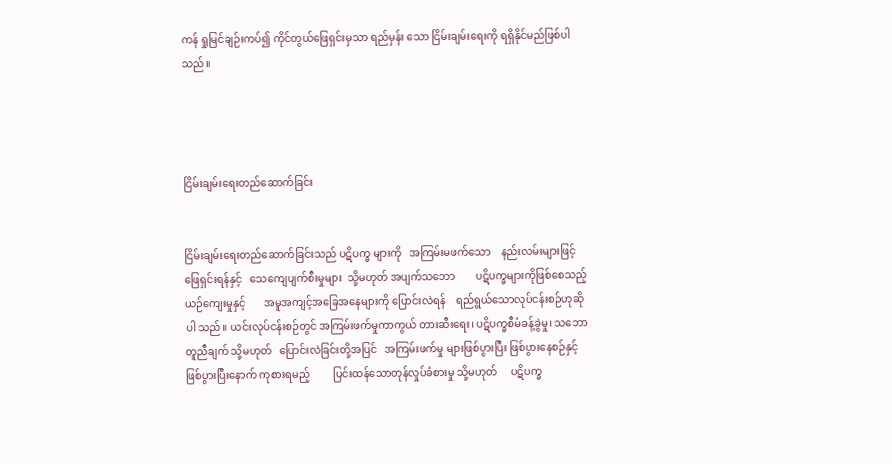ကန် ရှုမြင်ချဉ်းကပ်၍ ကိုင်တွယ်ဖြေရှင်းမှသာ ရည်မှန်း သော ငြိမ်းချမ်းရေးကို ရရှိနိုင်မည်ဖြစ်ပါသည်။




ငြိမ်းချမ်းရေးတည်ဆောက်ခြင်း


ငြိမ်းချမ်းရေးတည်ဆောက်ခြင်းသည် ပဋိပက္ခ များကို   အကြမ်းမဖက်သော    နည်းလမ်းများဖြင့် ဖြေရှင်းရန်နှင့်   သေကျေပျက်စီးမှုများ  သို့မဟုတ် အပျက်သဘော        ပဋိပက္ခများကိုဖြစ်စေသည့် ယဉ်ကျေးမှုနှင့်       အမူအကျင့်အခြေအနေများကို ပြောင်းလဲရန်    ရည်ရွယ်သောလုပ်ငန်းစဉ်ဟုဆိုပါ သည်။ ယင်းလုပ်ငန်းစဉ်တွင် အကြမ်းဖက်မှုကာကွယ် တားဆီးရေး၊ ပဋိပက္ခစီမံခန့်ခွဲမှု၊ သဘောတူညီချက် သို့မဟုတ်   ပြောင်းလဲခြင်းတို့အပြင်   အကြမ်းဖက်မှု များဖြစ်ပွားပြီး ဖြစ်ပွားနေစဉ်နှင့် ဖြစ်ပွားပြီးနောက် ကုစားရမည့်         ပြင်းထန်သောတုန်လှုပ်ခံစားမှု သို့မဟုတ်     ပဋိပက္ခ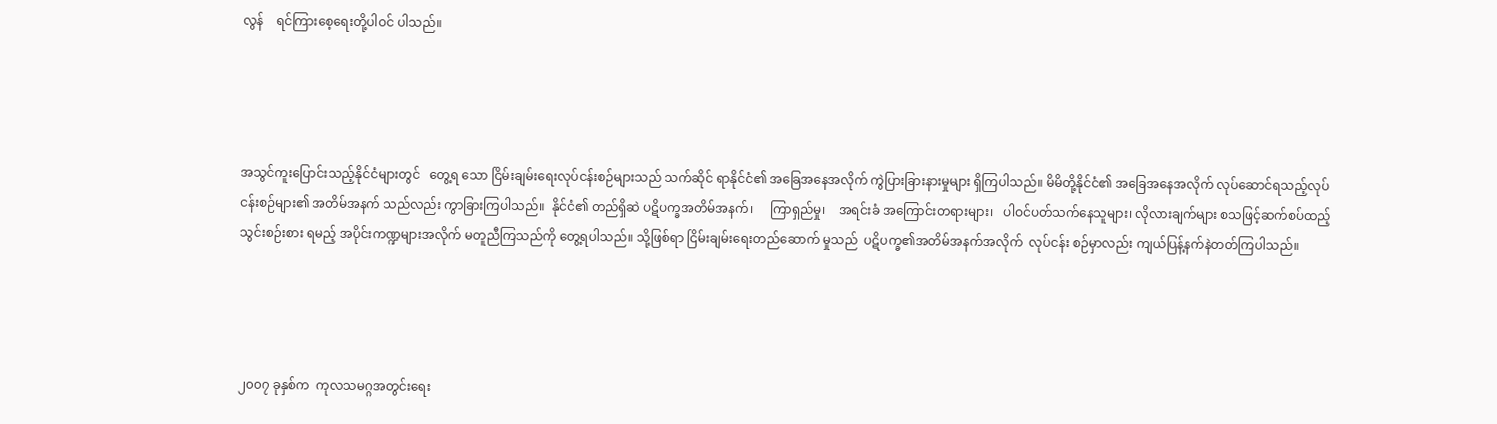လွန်    ရင်ကြားစေ့ရေးတို့ပါဝင် ပါသည်။




အသွင်ကူးပြောင်းသည့်နိုင်ငံများတွင်   တွေ့ရ သော ငြိမ်းချမ်းရေးလုပ်ငန်းစဉ်များသည် သက်ဆိုင် ရာနိုင်ငံ၏ အခြေအနေအလိုက် ကွဲပြားခြားနားမှုများ ရှိကြပါသည်။ မိမိတို့နိုင်ငံ၏ အခြေအနေအလိုက် လုပ်ဆောင်ရသည့်လုပ်ငန်းစဉ်များ၏ အတိမ်အနက် သည်လည်း ကွာခြားကြပါသည်။  နိုင်ငံ၏ တည်ရှိဆဲ ပဋိပက္ခအတိမ်အနက်၊     ကြာရှည်မှု၊    အရင်းခံ အကြောင်းတရားများ၊   ပါဝင်ပတ်သက်နေသူများ၊ လိုလားချက်များ စသဖြင့်ဆက်စပ်ထည့်သွင်းစဉ်းစား ရမည့် အပိုင်းကဏ္ဍများအလိုက် မတူညီကြသည်ကို တွေ့ရပါသည်။ သို့ဖြစ်ရာ ငြိမ်းချမ်းရေးတည်ဆောက် မှုသည်  ပဋိပက္ခ၏အတိမ်အနက်အလိုက်  လုပ်ငန်း စဉ်မှာလည်း ကျယ်ပြန့်နက်နဲတတ်ကြပါသည်။




၂၀၀၇ ခုနှစ်က  ကုလသမဂ္ဂအတွင်းရေး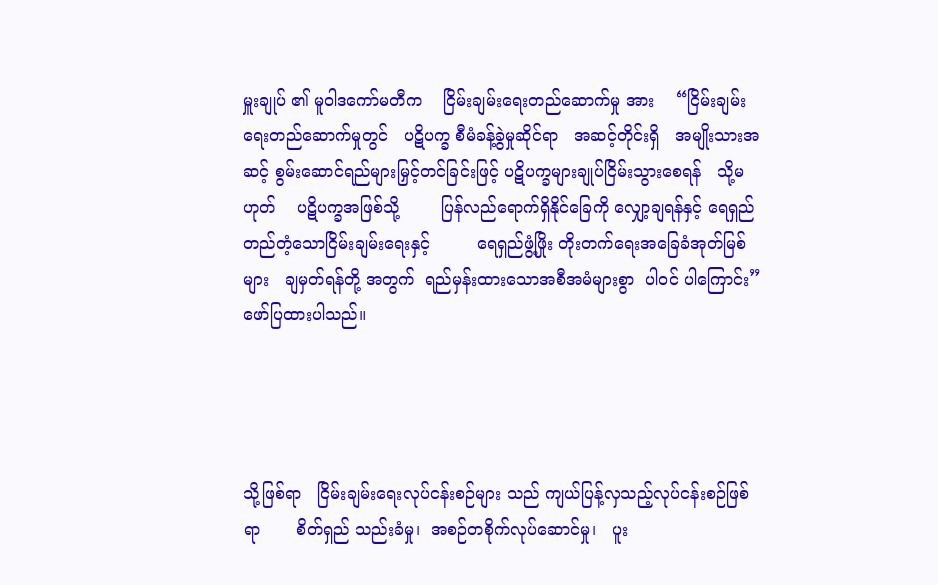မှူးချုပ် ၏ မူဝါဒကော်မတီက    ငြိမ်းချမ်းရေးတည်ဆောက်မှု အား    “ငြိမ်းချမ်းရေးတည်ဆောက်မှုတွင်   ပဋိပက္ခ စီမံခန့်ခွဲမှုဆိုင်ရာ   အဆင့်တိုင်းရှိ   အမျိုးသားအဆင့် စွမ်းဆောင်ရည်များမြှင့်တင်ခြင်းဖြင့် ပဋိပက္ခများချုပ်ငြိမ်းသွားစေရန်   သို့မဟုတ်    ပဋိပက္ခအဖြစ်သို့        ပြန်လည်ရောက်ရှိနိုင်ခြေကို လျှော့ချရန်နှင့် ရေရှည် တည်တံ့သောငြိမ်းချမ်းရေးနှင့်         ရေရှည်ဖွံ့ဖြိုး တိုးတက်ရေးအခြေခံအုတ်မြစ်များ   ချမှတ်ရန်တို့ အတွက်  ရည်မှန်းထားသောအစီအမံများစွာ  ပါဝင် ပါကြောင်း” ဖော်ပြထားပါသည်။




သို့ဖြစ်ရာ   ငြိမ်းချမ်းရေးလုပ်ငန်းစဉ်များ သည် ကျယ်ပြန့်လှသည့်လုပ်ငန်းစဉ်ဖြစ်ရာ       စိတ်ရှည် သည်းခံမှု၊  အစဉ်တစိုက်လုပ်ဆောင်မှု၊   ပူး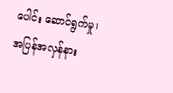ပေါင်း ဆောင်ရွက်မှု၊  အပြန်အလှန်နား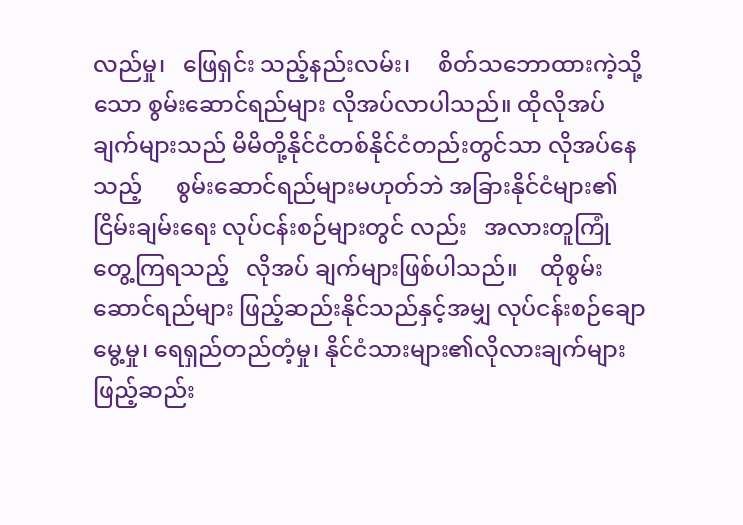လည်မှု၊   ဖြေရှင်း သည့်နည်းလမ်း၊     စိတ်သဘောထားကဲ့သို့သော စွမ်းဆောင်ရည်များ လိုအပ်လာပါသည်။ ထိုလိုအပ် ချက်များသည် မိမိတို့နိုင်ငံတစ်နိုင်ငံတည်းတွင်သာ လိုအပ်နေသည့်      စွမ်းဆောင်ရည်များမဟုတ်ဘဲ အခြားနိုင်ငံများ၏ ငြိမ်းချမ်းရေး လုပ်ငန်းစဉ်များတွင် လည်း   အလားတူကြုံတွေ့ကြရသည့်   လိုအပ် ချက်များဖြစ်ပါသည်။    ထိုစွမ်းဆောင်ရည်များ ဖြည့်ဆည်းနိုင်သည်နှင့်အမျှ လုပ်ငန်းစဉ်ချောမွေ့မှု၊ ရေရှည်တည်တံ့မှု၊ နိုင်ငံသားများ၏လိုလားချက်များ ဖြည့်ဆည်း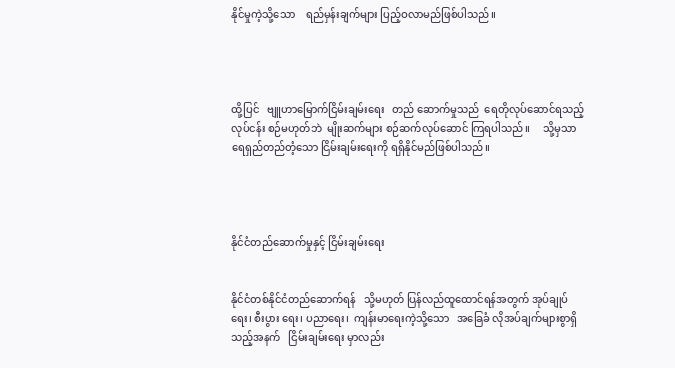နိုင်မှုကဲ့သို့သော    ရည်မှန်းချက်များ ပြည့်ဝလာမည်ဖြစ်ပါသည်။




ထို့ပြင်   ဗျူဟာမြောက်ငြိမ်းချမ်းရေး   တည် ဆောက်မှုသည်  ရေတိုလုပ်ဆောင်ရသည့်  လုပ်ငန်း စဉ်မဟုတ်ဘဲ  မျိုးဆက်များ စဉ်ဆက်လုပ်ဆောင် ကြရပါသည်။     သို့မှသာ      ရေရှည်တည်တံ့သော ငြိမ်းချမ်းရေးကို ရရှိနိုင်မည်ဖြစ်ပါသည်။




နိုင်ငံတည်ဆောက်မှုနှင့် ငြိမ်းချမ်းရေး


နိုင်ငံတစ်နိုင်ငံတည်ဆောက်ရန်   သို့မဟုတ် ပြန်လည်ထူထောင်ရန်အတွက် အုပ်ချုပ်ရေး၊ စီးပွား ရေး၊ ပညာရေး၊  ကျန်းမာရေးကဲ့သို့သော   အခြေခံ လိုအပ်ချက်များစွာရှိသည့်အနက်   ငြိမ်းချမ်းရေး မှာလည်း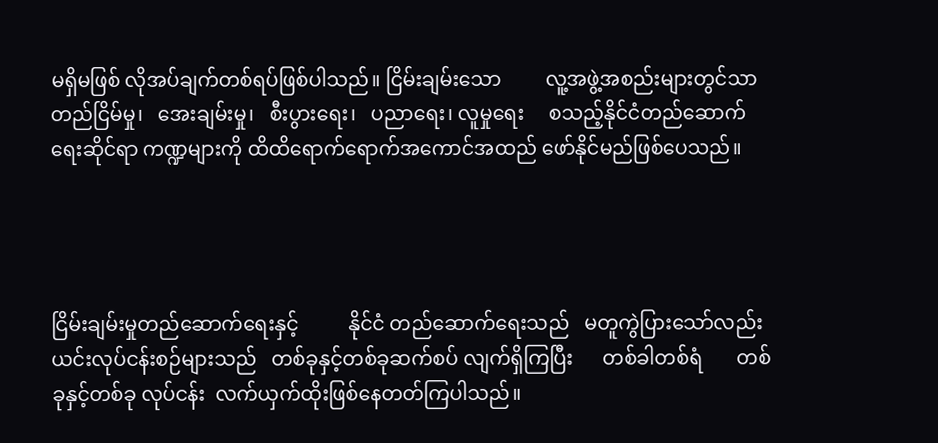မရှိမဖြစ် လိုအပ်ချက်တစ်ရပ်ဖြစ်ပါသည်။ ငြိမ်းချမ်းသော         လူ့အဖွဲ့အစည်းများတွင်သာ တည်ငြိမ်မှု၊   အေးချမ်းမှု၊   စီးပွားရေး၊   ပညာရေး၊ လူမှုရေး     စသည့်နိုင်ငံတည်ဆောက်ရေးဆိုင်ရာ ကဏ္ဍများကို ထိထိရောက်ရောက်အကောင်အထည် ဖော်နိုင်မည်ဖြစ်ပေသည်။




ငြိမ်းချမ်းမှုတည်ဆောက်ရေးနှင့်          နိုင်ငံ တည်ဆောက်ရေးသည်   မတူကွဲပြားသော်လည်း ယင်းလုပ်ငန်းစဉ်များသည်   တစ်ခုနှင့်တစ်ခုဆက်စပ် လျက်ရှိကြပြီး      တစ်ခါတစ်ရံ       တစ်ခုနှင့်တစ်ခု လုပ်ငန်း  လက်ယှက်ထိုးဖြစ်နေတတ်ကြပါသည်။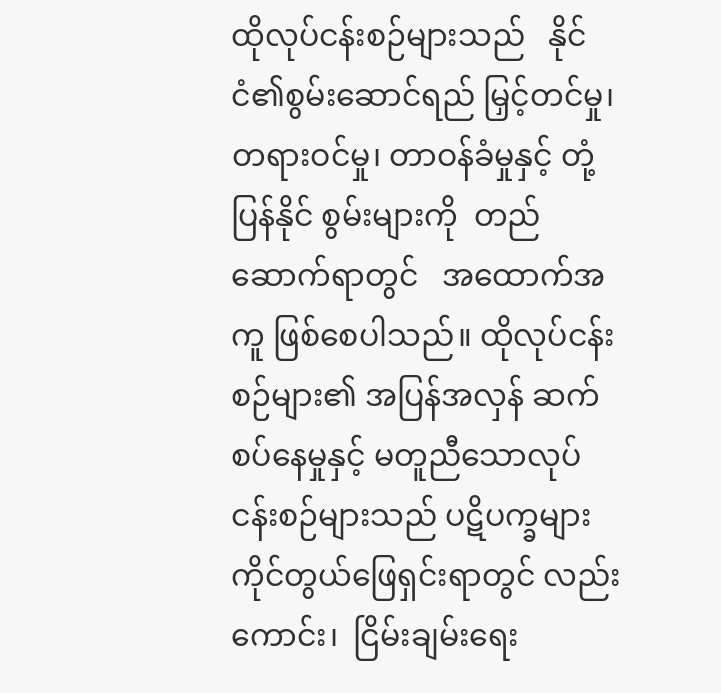ထိုလုပ်ငန်းစဉ်များသည်   နိုင်ငံ၏စွမ်းဆောင်ရည် မြှင့်တင်မှု၊ တရားဝင်မှု၊ တာဝန်ခံမှုနှင့် တုံ့ပြန်နိုင် စွမ်းများကို  တည်ဆောက်ရာတွင်   အထောက်အကူ ဖြစ်စေပါသည်။ ထိုလုပ်ငန်းစဉ်များ၏ အပြန်အလှန် ဆက်စပ်နေမှုနှင့် မတူညီသောလုပ်ငန်းစဉ်များသည် ပဋိပက္ခများ ကိုင်တွယ်ဖြေရှင်းရာတွင် လည်းကောင်း၊  ငြိမ်းချမ်းရေး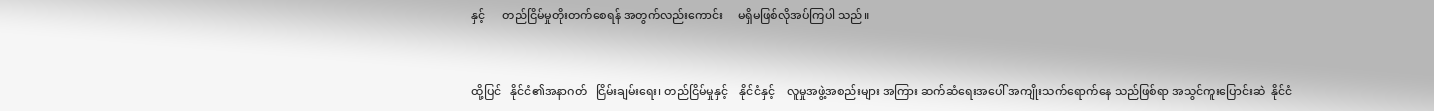နှင့်      တည်ငြိမ်မှုတိုးတက်စေရန် အတွက်လည်းကောင်း     မရှိမဖြစ်လိုအပ်ကြပါ သည်။


ထို့ပြင်   နိုင်ငံ၏အနာဂတ်   ငြိမ်းချမ်းရေး၊ တည်ငြိမ်မှုနှင့်    နိုင်ငံနှင့်    လူမှုအဖွဲ့အစည်းများ အကြား ဆက်ဆံရေးအပေါ် အကျိုးသက်ရောက်နေ သည်ဖြစ်ရာ အသွင်ကူးပြောင်းဆဲ  နိုင်ငံ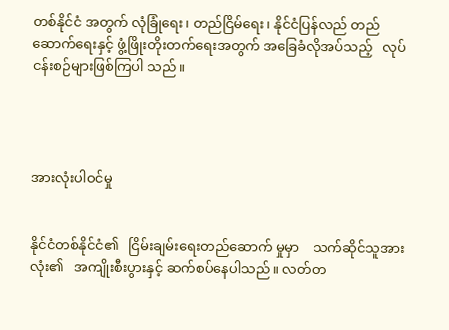တစ်နိုင်ငံ အတွက် လုံခြုံရေး၊ တည်ငြိမ်ရေး၊ နိုင်ငံပြန်လည် တည်ဆောက်ရေးနှင့် ဖွံ့ဖြိုးတိုးတက်ရေးအတွက် အခြေခံလိုအပ်သည့်   လုပ်ငန်းစဉ်များဖြစ်ကြပါ သည်။




အားလုံးပါဝင်မှု


နိုင်ငံတစ်နိုင်ငံ၏   ငြိမ်းချမ်းရေးတည်ဆောက် မှုမှာ    သက်ဆိုင်သူအားလုံး၏   အကျိုးစီးပွားနှင့် ဆက်စပ်နေပါသည်။ လတ်တ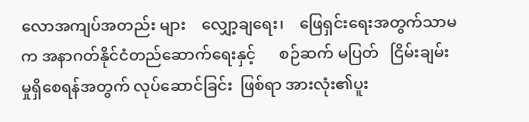လောအကျပ်အတည်း များ    လျှော့ချရေး၊    ဖြေရှင်းရေးအတွက်သာမက အနာဂတ်နိုင်ငံတည်ဆောက်ရေးနှင့်      စဉ်ဆက် မပြတ်   ငြိမ်းချမ်းမှုရှိစေရန်အတွက် လုပ်ဆောင်ခြင်း  ဖြစ်ရာ အားလုံး၏ပူး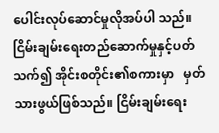ပေါင်းလုပ်ဆောင်မှုလိုအပ်ပါ သည်။ ငြိမ်းချမ်းရေးတည်ဆောက်မှုနှင့်ပတ်သက်၍ အိုင်းစတိုင်း၏စကားမှာ   မှတ်သားဖွယ်ဖြစ်သည်။ ငြိမ်းချမ်းရေး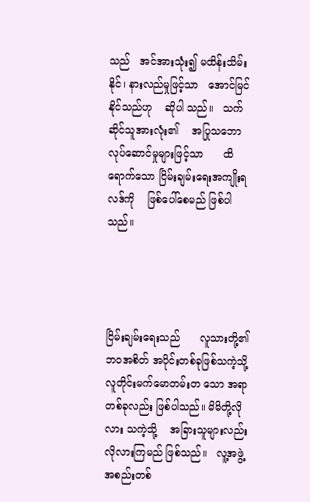သည်   အင်အားသုံး၍ မထိန်းသိမ်းနိုင်၊ နားလည်မှုဖြင့်သာ   အောင်မြင်နိုင်သည်ဟု    ဆိုပါ သည်။   သက်ဆိုင်သူအားလုံး၏    အပြုသဘော လုပ်ဆောင်မှုများဖြင့်သာ      ထိရောက်သော ငြိမ်းချမ်းရေးအကျိုးရလဒ်ကို    ဖြစ်ပေါ်စေမည် ဖြစ်ပါသည်။




ငြိမ်းချမ်းရေးသည်      လူသားတို့၏ဘဝအစိတ် အပိုင်းတစ်ခုဖြစ်သကဲ့သို့  လူတိုင်းမက်မောတမ်းတ သော အရာတစ်ခုလည်း ဖြစ်ပါသည်။ မိမိတို့လိုလား သကဲ့သို့    အခြားသူများလည်း    လိုလားကြမည် ဖြစ်သည်။   လူ့အဖွဲ့အစည်းတစ်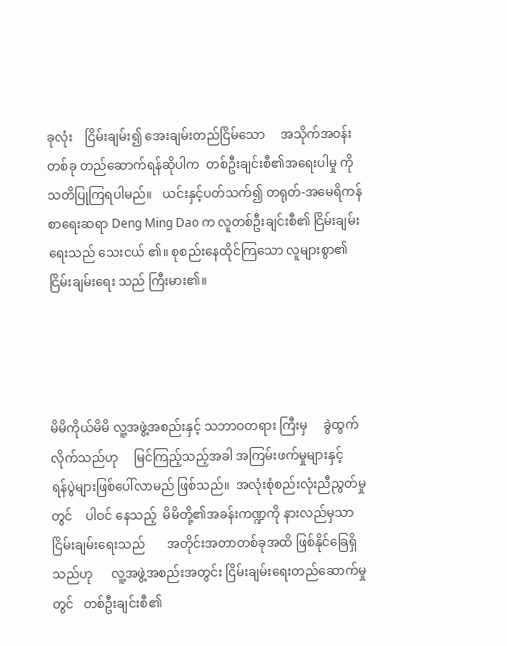ခုလုံး    ငြိမ်းချမ်း၍ အေးချမ်းတည်ငြိမ်သော     အသိုက်အဝန်းတစ်ခု တည်ဆောက်ရန်ဆိုပါက  တစ်ဦးချင်းစီ၏အရေးပါမှု ကို    သတိပြုကြရပါမည်။   ယင်းနှင့်ပတ်သက်၍ တရုတ်-အမေရိကန် စာရေးဆရာ Deng Ming Dao က လူတစ်ဦးချင်းစီ၏ ငြိမ်းချမ်းရေးသည် သေးငယ် ၏။ စုစည်းနေထိုင်ကြသော လူများစွာ၏ငြိမ်းချမ်းရေး သည် ကြီးမား၏။




မိမိကိုယ်မိမိ လူ့အဖွဲ့အစည်းနှင့် သဘာဝတရား ကြီးမှ     ခွဲထွက်လိုက်သည်ဟု     မြင်ကြည့်သည့်အခါ အကြမ်းဖက်မှုများနှင့်     ရန်ပွဲများဖြစ်ပေါ်လာမည် ဖြစ်သည်။  အလုံးစုံစည်းလုံးညီညွတ်မှုတွင်    ပါဝင် နေသည့်  မိမိတို့၏အခန်းကဏ္ဍကို နားလည်မှသာ ငြိမ်းချမ်းရေးသည်       အတိုင်းအတာတစ်ခုအထိ ဖြစ်နိုင်ခြေရှိသည်ဟု      လူ့အဖွဲ့အစည်းအတွင်း ငြိမ်းချမ်းရေးတည်ဆောက်မှုတွင်   တစ်ဦးချင်းစီ၏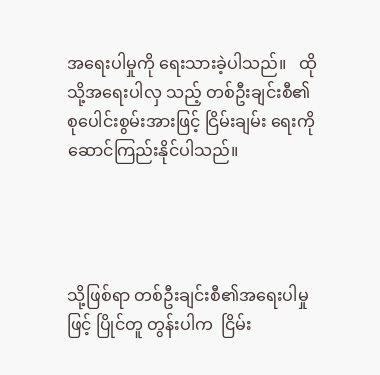အရေးပါမှုကို ရေးသားခဲ့ပါသည်။   ထိုသို့အရေးပါလှ သည့် တစ်ဦးချင်းစီ၏ စုပေါင်းစွမ်းအားဖြင့် ငြိမ်းချမ်း ရေးကို ဆောင်ကြည်းနိုင်ပါသည်။




သို့ဖြစ်ရာ တစ်ဦးချင်းစီ၏အရေးပါမှုဖြင့် ပြိုင်တူ တွန်းပါက  ငြိမ်း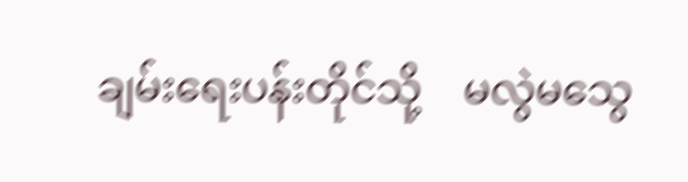ချမ်းရေးပန်းတိုင်သို့    မလွဲမသွေ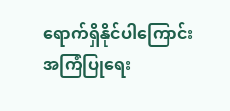ရောက်ရှိနိုင်ပါကြောင်း             အကြံပြုရေး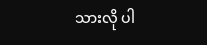သားလို ပါ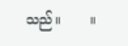သည်။       ။